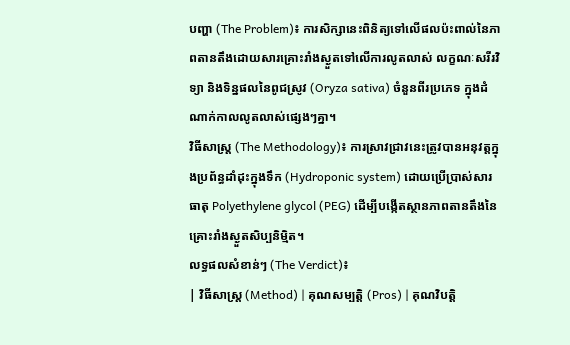បញ្ហា (The Problem)៖ ការសិក្សានេះពិនិត្យទៅលើផលប៉ះពាល់នៃភាពតានតឹងដោយសារគ្រោះរាំងស្ងួតទៅលើការលូតលាស់ លក្ខណៈសរីរវិទ្យា និងទិន្នផលនៃពូជស្រូវ (Oryza sativa) ចំនួនពីរប្រភេទ ក្នុងដំណាក់កាលលូតលាស់ផ្សេងៗគ្នា។
វិធីសាស្ត្រ (The Methodology)៖ ការស្រាវជ្រាវនេះត្រូវបានអនុវត្តក្នុងប្រព័ន្ធដាំដុះក្នុងទឹក (Hydroponic system) ដោយប្រើប្រាស់សារធាតុ Polyethylene glycol (PEG) ដើម្បីបង្កើតស្ថានភាពតានតឹងនៃគ្រោះរាំងស្ងួតសិប្បនិម្មិត។
លទ្ធផលសំខាន់ៗ (The Verdict)៖
| វិធីសាស្ត្រ (Method) | គុណសម្បត្តិ (Pros) | គុណវិបត្តិ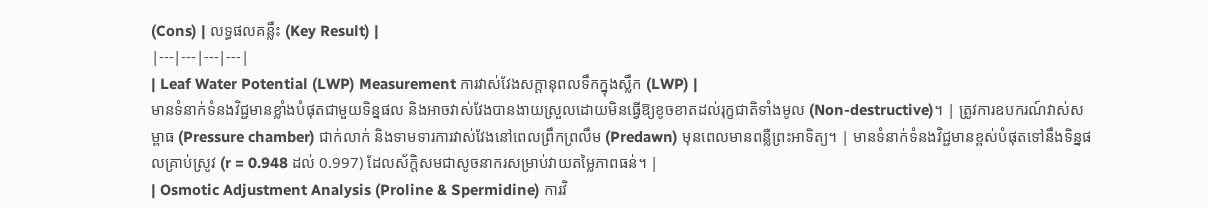(Cons) | លទ្ធផលគន្លឹះ (Key Result) |
|---|---|---|---|
| Leaf Water Potential (LWP) Measurement ការវាស់វែងសក្តានុពលទឹកក្នុងស្លឹក (LWP) |
មានទំនាក់ទំនងវិជ្ជមានខ្លាំងបំផុតជាមួយទិន្នផល និងអាចវាស់វែងបានងាយស្រួលដោយមិនធ្វើឱ្យខូចខាតដល់រុក្ខជាតិទាំងមូល (Non-destructive)។ | ត្រូវការឧបករណ៍វាស់សម្ពាធ (Pressure chamber) ជាក់លាក់ និងទាមទារការវាស់វែងនៅពេលព្រឹកព្រលឹម (Predawn) មុនពេលមានពន្លឺព្រះអាទិត្យ។ | មានទំនាក់ទំនងវិជ្ជមានខ្ពស់បំផុតទៅនឹងទិន្នផលគ្រាប់ស្រូវ (r = 0.948 ដល់ 0.997) ដែលស័ក្តិសមជាសូចនាករសម្រាប់វាយតម្លៃភាពធន់។ |
| Osmotic Adjustment Analysis (Proline & Spermidine) ការវិ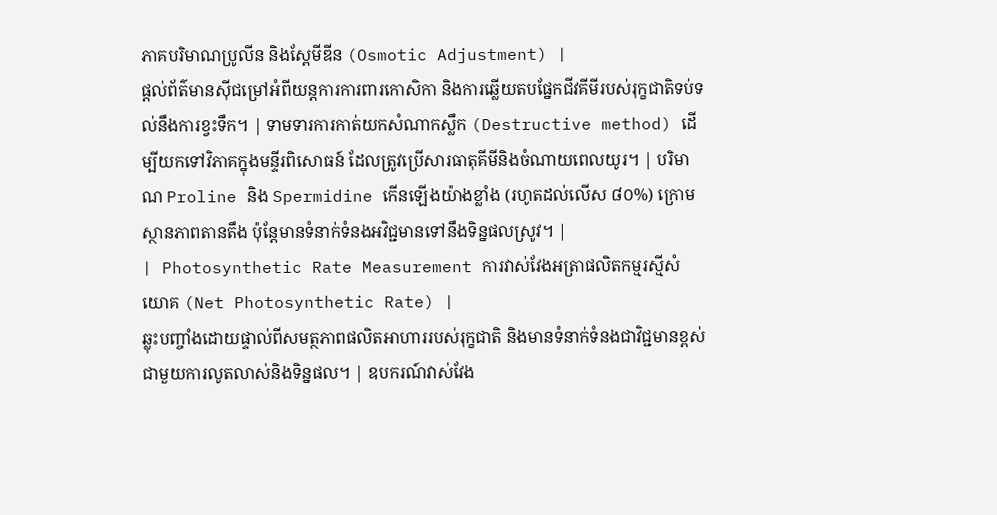ភាគបរិមាណប្រូលីន និងស្ពែមីឌីន (Osmotic Adjustment) |
ផ្តល់ព័ត៌មានស៊ីជម្រៅអំពីយន្តការការពារកោសិកា និងការឆ្លើយតបផ្នែកជីវគីមីរបស់រុក្ខជាតិទប់ទល់នឹងការខ្វះទឹក។ | ទាមទារការកាត់យកសំណាកស្លឹក (Destructive method) ដើម្បីយកទៅវិភាគក្នុងមន្ទីរពិសោធន៍ ដែលត្រូវប្រើសារធាតុគីមីនិងចំណាយពេលយូរ។ | បរិមាណ Proline និង Spermidine កើនឡើងយ៉ាងខ្លាំង (រហូតដល់លើស ៨០%) ក្រោមស្ថានភាពតានតឹង ប៉ុន្តែមានទំនាក់ទំនងអវិជ្ជមានទៅនឹងទិន្នផលស្រូវ។ |
| Photosynthetic Rate Measurement ការវាស់វែងអត្រាផលិតកម្មរស្មីសំយោគ (Net Photosynthetic Rate) |
ឆ្លុះបញ្ចាំងដោយផ្ទាល់ពីសមត្ថភាពផលិតអាហាររបស់រុក្ខជាតិ និងមានទំនាក់ទំនងជាវិជ្ជមានខ្ពស់ជាមួយការលូតលាស់និងទិន្នផល។ | ឧបករណ៍វាស់វែង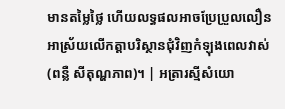មានតម្លៃថ្លៃ ហើយលទ្ធផលអាចប្រែប្រួលលឿនអាស្រ័យលើកត្តាបរិស្ថានជុំវិញកំឡុងពេលវាស់ (ពន្លឺ សីតុណ្ហភាព)។ | អត្រារស្មីសំយោ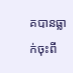គបានធ្លាក់ចុះពី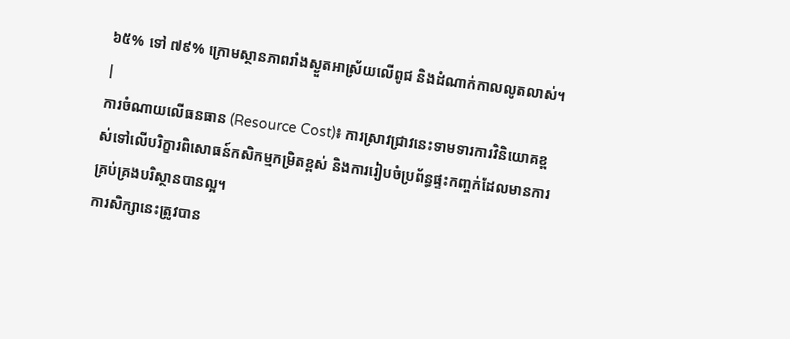៦៥% ទៅ ៧៩% ក្រោមស្ថានភាពរាំងស្ងួតអាស្រ័យលើពូជ និងដំណាក់កាលលូតលាស់។ |
ការចំណាយលើធនធាន (Resource Cost)៖ ការស្រាវជ្រាវនេះទាមទារការវិនិយោគខ្ពស់ទៅលើបរិក្ខារពិសោធន៍កសិកម្មកម្រិតខ្ពស់ និងការរៀបចំប្រព័ន្ធផ្ទះកញ្ចក់ដែលមានការគ្រប់គ្រងបរិស្ថានបានល្អ។
ការសិក្សានេះត្រូវបាន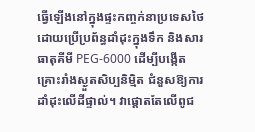ធ្វើឡើងនៅក្នុងផ្ទះកញ្ចក់នាប្រទេសថៃ ដោយប្រើប្រព័ន្ធដាំដុះក្នុងទឹក និងសារធាតុគីមី PEG-6000 ដើម្បីបង្កើតគ្រោះរាំងស្ងួតសិប្បនិម្មិត ជំនួសឱ្យការដាំដុះលើដីផ្ទាល់។ វាផ្តោតតែលើពូជ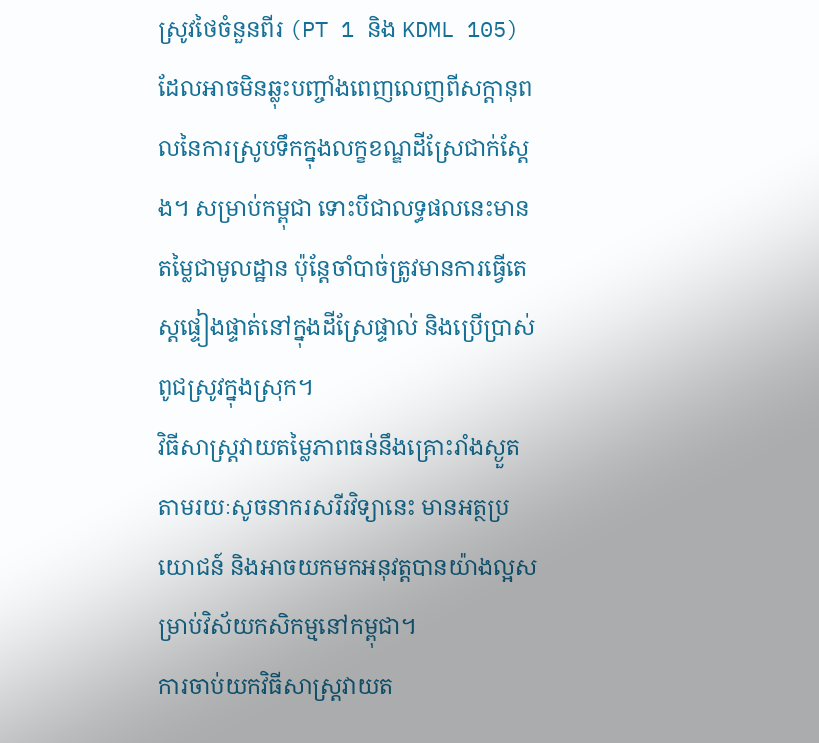ស្រូវថៃចំនួនពីរ (PT 1 និង KDML 105) ដែលអាចមិនឆ្លុះបញ្ចាំងពេញលេញពីសក្ដានុពលនៃការស្រូបទឹកក្នុងលក្ខខណ្ឌដីស្រែជាក់ស្តែង។ សម្រាប់កម្ពុជា ទោះបីជាលទ្ធផលនេះមានតម្លៃជាមូលដ្ឋាន ប៉ុន្តែចាំបាច់ត្រូវមានការធ្វើតេស្តផ្ទៀងផ្ទាត់នៅក្នុងដីស្រែផ្ទាល់ និងប្រើប្រាស់ពូជស្រូវក្នុងស្រុក។
វិធីសាស្ត្រវាយតម្លៃភាពធន់នឹងគ្រោះរាំងស្ងួតតាមរយៈសូចនាករសរីរវិទ្យានេះ មានអត្ថប្រយោជន៍ និងអាចយកមកអនុវត្តបានយ៉ាងល្អសម្រាប់វិស័យកសិកម្មនៅកម្ពុជា។
ការចាប់យកវិធីសាស្ត្រវាយត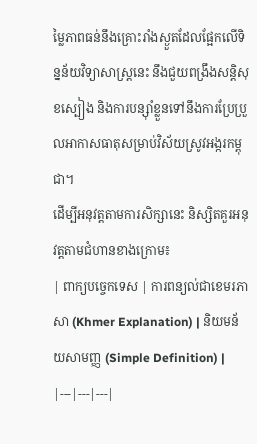ម្លៃភាពធន់នឹងគ្រោះរាំងស្ងួតដែលផ្អែកលើទិន្នន័យវិទ្យាសាស្ត្រនេះ នឹងជួយពង្រឹងសន្តិសុខស្បៀង និងការបន្ស៊ាំខ្លួនទៅនឹងការប្រែប្រួលអាកាសធាតុសម្រាប់វិស័យស្រូវអង្ករកម្ពុជា។
ដើម្បីអនុវត្តតាមការសិក្សានេះ និស្សិតគួរអនុវត្តតាមជំហានខាងក្រោម៖
| ពាក្យបច្ចេកទេស | ការពន្យល់ជាខេមរភាសា (Khmer Explanation) | និយមន័យសាមញ្ញ (Simple Definition) |
|---|---|---|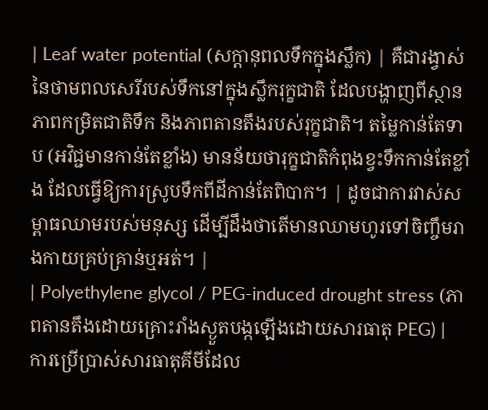| Leaf water potential (សក្តានុពលទឹកក្នុងស្លឹក) | គឺជារង្វាស់នៃថាមពលសេរីរបស់ទឹកនៅក្នុងស្លឹករុក្ខជាតិ ដែលបង្ហាញពីស្ថានភាពកម្រិតជាតិទឹក និងភាពតានតឹងរបស់រុក្ខជាតិ។ តម្លៃកាន់តែទាប (អវិជ្ជមានកាន់តែខ្លាំង) មានន័យថារុក្ខជាតិកំពុងខ្វះទឹកកាន់តែខ្លាំង ដែលធ្វើឱ្យការស្រូបទឹកពីដីកាន់តែពិបាក។ | ដូចជាការវាស់សម្ពាធឈាមរបស់មនុស្ស ដើម្បីដឹងថាតើមានឈាមហូរទៅចិញ្ចឹមរាងកាយគ្រប់គ្រាន់ឬអត់។ |
| Polyethylene glycol / PEG-induced drought stress (ភាពតានតឹងដោយគ្រោះរាំងស្ងួតបង្កឡើងដោយសារធាតុ PEG) | ការប្រើប្រាស់សារធាតុគីមីដែល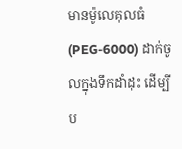មានម៉ូលេគុលធំ (PEG-6000) ដាក់ចូលក្នុងទឹកដាំដុះ ដើម្បីប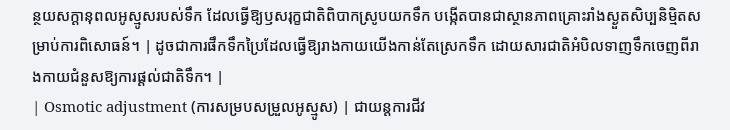ន្ថយសក្តានុពលអូស្មូសរបស់ទឹក ដែលធ្វើឱ្យឫសរុក្ខជាតិពិបាកស្រូបយកទឹក បង្កើតបានជាស្ថានភាពគ្រោះរាំងស្ងួតសិប្បនិម្មិតសម្រាប់ការពិសោធន៍។ | ដូចជាការផឹកទឹកប្រៃដែលធ្វើឱ្យរាងកាយយើងកាន់តែស្រេកទឹក ដោយសារជាតិអំបិលទាញទឹកចេញពីរាងកាយជំនួសឱ្យការផ្តល់ជាតិទឹក។ |
| Osmotic adjustment (ការសម្របសម្រួលអូស្មូស) | ជាយន្តការជីវ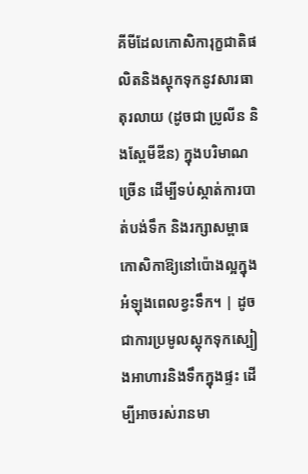គីមីដែលកោសិការុក្ខជាតិផលិតនិងស្តុកទុកនូវសារធាតុរលាយ (ដូចជា ប្រូលីន និងស្ពែមីឌីន) ក្នុងបរិមាណច្រើន ដើម្បីទប់ស្កាត់ការបាត់បង់ទឹក និងរក្សាសម្ពាធកោសិកាឱ្យនៅប៉ោងល្អក្នុងអំឡុងពេលខ្វះទឹក។ | ដូចជាការប្រមូលស្តុកទុកស្បៀងអាហារនិងទឹកក្នុងផ្ទះ ដើម្បីអាចរស់រានមា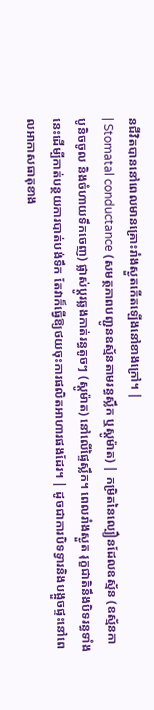នជីវិតបាននៅពេលមានគ្រោះរាំងស្ងួតកើតឡើងនៅខាងក្រៅ។ |
| Stomatal conductance (សមត្ថភាពបញ្ជូនឧស្ម័នតាមរន្ធស្លឹក ឬស្តូម៉ាត) | កម្រិតនៃល្បឿនដែលឧស្ម័ន (ឧស្ម័នកាបូនិចចូល និងចំហាយទឹកចេញ) ផ្លាស់ប្តូរឆ្លងកាត់រន្ធតូចៗ (ស្តូម៉ាត) នៅលើផ្ទៃស្លឹក។ ពេលរាំងស្ងួត រុក្ខជាតិនឹងបិទរន្ធទាំងនេះដើម្បីកាត់បន្ថយការបាត់បង់ទឹក តែវាក៏ធ្វើឱ្យថយចុះការផលិតអាហារផងដែរ។ | ដូចជាការបិទទ្វារនិងបង្អួចផ្ទះនៅពេលអាកាសធាតុខាង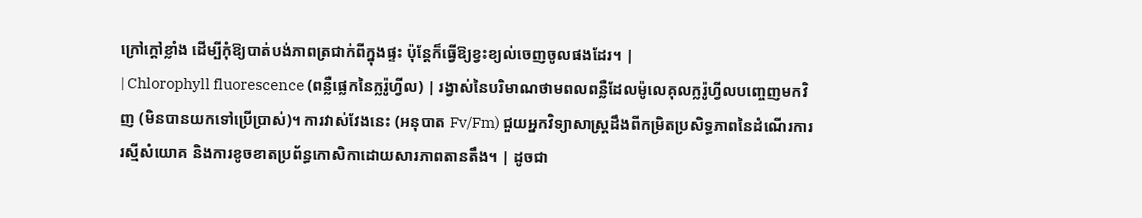ក្រៅក្តៅខ្លាំង ដើម្បីកុំឱ្យបាត់បង់ភាពត្រជាក់ពីក្នុងផ្ទះ ប៉ុន្តែក៏ធ្វើឱ្យខ្វះខ្យល់ចេញចូលផងដែរ។ |
| Chlorophyll fluorescence (ពន្លឺផ្លេកនៃក្លរ៉ូហ្វីល) | រង្វាស់នៃបរិមាណថាមពលពន្លឺដែលម៉ូលេគុលក្លរ៉ូហ្វីលបញ្ចេញមកវិញ (មិនបានយកទៅប្រើប្រាស់)។ ការវាស់វែងនេះ (អនុបាត Fv/Fm) ជួយអ្នកវិទ្យាសាស្ត្រដឹងពីកម្រិតប្រសិទ្ធភាពនៃដំណើរការរស្មីសំយោគ និងការខូចខាតប្រព័ន្ធកោសិកាដោយសារភាពតានតឹង។ | ដូចជា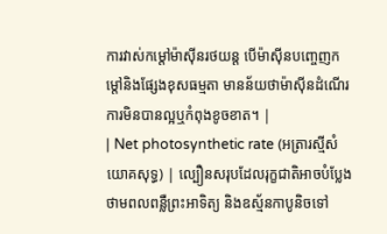ការវាស់កម្តៅម៉ាស៊ីនរថយន្ត បើម៉ាស៊ីនបញ្ចេញកម្តៅនិងផ្សែងខុសធម្មតា មានន័យថាម៉ាស៊ីនដំណើរការមិនបានល្អឬកំពុងខូចខាត។ |
| Net photosynthetic rate (អត្រារស្មីសំយោគសុទ្ធ) | ល្បឿនសរុបដែលរុក្ខជាតិអាចបំប្លែងថាមពលពន្លឺព្រះអាទិត្យ និងឧស្ម័នកាបូនិចទៅ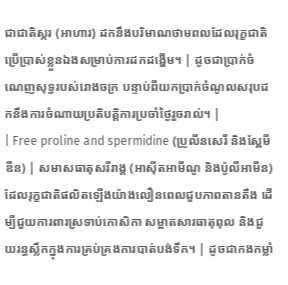ជាជាតិស្ករ (អាហារ) ដកនឹងបរិមាណថាមពលដែលរុក្ខជាតិប្រើប្រាស់ខ្លួនឯងសម្រាប់ការដកដង្ហើម។ | ដូចជាប្រាក់ចំណេញសុទ្ធរបស់រោងចក្រ បន្ទាប់ពីយកប្រាក់ចំណូលសរុបដកនឹងការចំណាយប្រតិបត្តិការប្រចាំថ្ងៃរួចរាល់។ |
| Free proline and spermidine (ប្រូលីនសេរី និងស្ពែមីឌីន) | សមាសធាតុសរីរាង្គ (អាស៊ីតអាមីណូ និងប៉ូលីអាមីន) ដែលរុក្ខជាតិផលិតឡើងយ៉ាងលឿនពេលជួបភាពតានតឹង ដើម្បីជួយការពារស្រទាប់កោសិកា សម្អាតសារធាតុពុល និងជួយរន្ធស្លឹកក្នុងការគ្រប់គ្រងការបាត់បង់ទឹក។ | ដូចជាកងកម្លាំ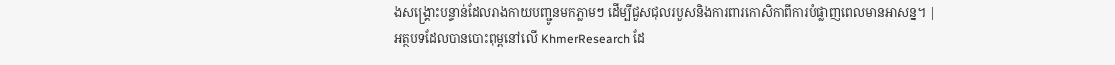ងសង្គ្រោះបន្ទាន់ដែលរាងកាយបញ្ជូនមកភ្លាមៗ ដើម្បីជួសជុលរបួសនិងការពារកោសិកាពីការបំផ្លាញពេលមានអាសន្ន។ |
អត្ថបទដែលបានបោះពុម្ពនៅលើ KhmerResearch ដែ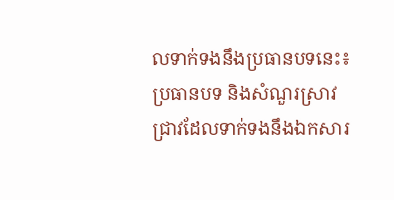លទាក់ទងនឹងប្រធានបទនេះ៖
ប្រធានបទ និងសំណួរស្រាវជ្រាវដែលទាក់ទងនឹងឯកសារ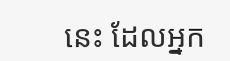នេះ ដែលអ្នក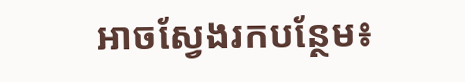អាចស្វែងរកបន្ថែម៖